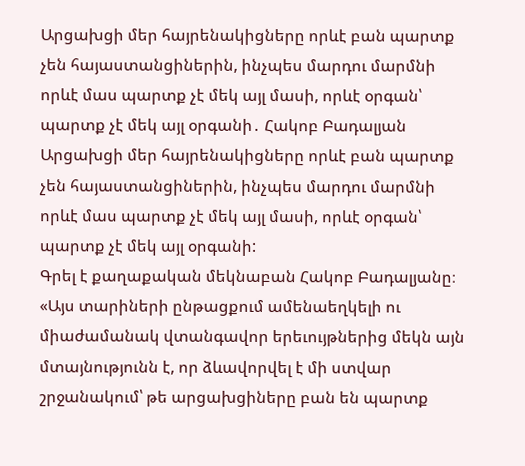Արցախցի մեր հայրենակիցները որևէ բան պարտք չեն հայաստանցիներին, ինչպես մարդու մարմնի որևէ մաս պարտք չէ մեկ այլ մասի, որևէ օրգան՝ պարտք չէ մեկ այլ օրգանի․ Հակոբ Բադալյան
Արցախցի մեր հայրենակիցները որևէ բան պարտք չեն հայաստանցիներին, ինչպես մարդու մարմնի որևէ մաս պարտք չէ մեկ այլ մասի, որևէ օրգան՝ պարտք չէ մեկ այլ օրգանի:
Գրել է քաղաքական մեկնաբան Հակոբ Բադալյանը։
«Այս տարիների ընթացքում ամենաեղկելի ու միաժամանակ վտանգավոր երեւույթներից մեկն այն մտայնությունն է, որ ձևավորվել է մի ստվար շրջանակում՝ թե արցախցիները բան են պարտք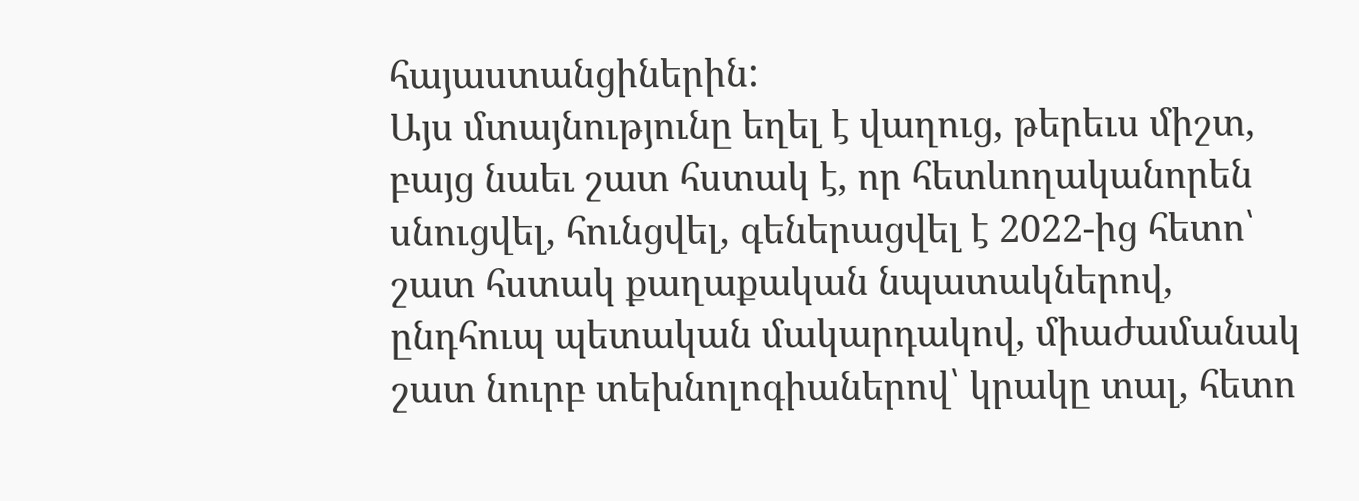հայաստանցիներին:
Այս մտայնությունը եղել է վաղուց, թերեւս միշտ, բայց նաեւ շատ հստակ է, որ հետևողականորեն սնուցվել, հունցվել, գեներացվել է 2022-ից հետո՝ շատ հստակ քաղաքական նպատակներով, ընդհուպ պետական մակարդակով, միաժամանակ շատ նուրբ տեխնոլոգիաներով՝ կրակը տալ, հետո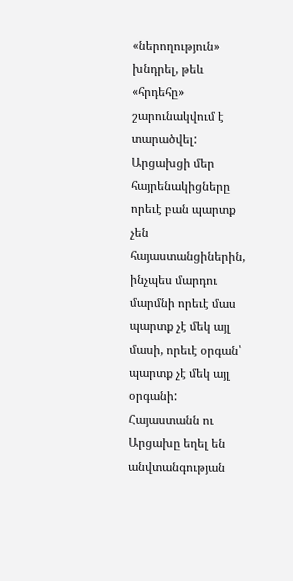«ներողություն» խնդրել, թեև «հրդեհը» շարունակվում է տարածվել:
Արցախցի մեր հայրենակիցները որեւէ բան պարտք չեն հայաստանցիներին, ինչպես մարդու մարմնի որեւէ մաս պարտք չէ մեկ այլ մասի, որեւէ օրգան՝ պարտք չէ մեկ այլ օրգանի: Հայաստանն ու Արցախը եղել են անվտանգության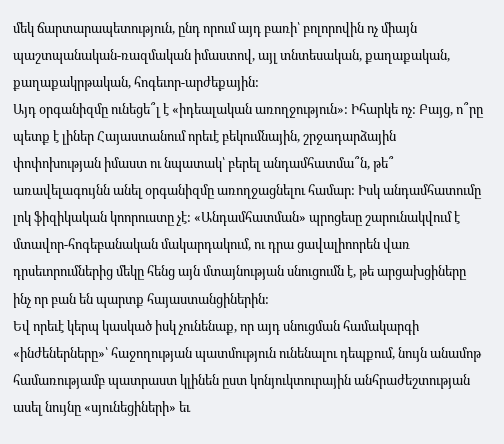մեկ ճարտարապետություն, ընդ որում այդ բառի՝ բոլորովին ոչ միայն պաշտպանական-ռազմական իմաստով, այլ տնտեսական, քաղաքական, քաղաքակրթական, հոգեւոր-արժեքային:
Այդ օրգանիզմը ունեցե՞լ է «իդեալական առողջություն»: Իհարկե ոչ: Բայց, ո՞րը պետք է լիներ Հայաստանում որեւէ բեկումնային, շրջադարձային փոփոխության իմաստ ու նպատակ՝ բերել անդամհատմա՞ն, թե՞ առավելագույնն անել օրգանիզմը առողջացնելու համար: Իսկ անդամհատումը լոկ ֆիզիկական կոորուստը չէ: «Անդամհատման» պրոցեսը շարունակվում է մտավոր-հոգեբանական մակարդակում, ու դրա ցավալիոորեն վառ դրսեւորումներից մեկը հենց այն մտայնության սնուցումն է, թե արցախցիները ինչ որ բան են պարտք հայաստանցիներին:
Եվ որեւէ կերպ կասկած իսկ չունենաք, որ այդ սնուցման համակարգի «ինժեներները»՝ հաջողության պատմություն ունենալու դեպքում, նույն անամոթ համառությամբ պատրաստ կլինեն ըստ կոնյուկտուրային անհրաժեշտության ասել նույնը «սյունեցիների» եւ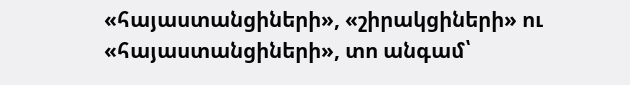«հայաստանցիների», «շիրակցիների» ու «հայաստանցիների», տո անգամ՝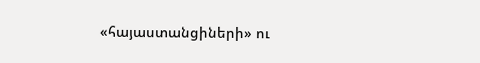«հայաստանցիների» ու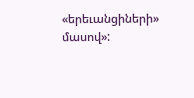«երեւանցիների» մասով»: